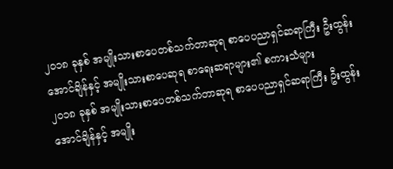၂၀၁၈ ခုနှစ် အမျိုးသားစာပေတစ်သက်တာဆုရ စာပေပညာရှင်ဆရာကြီး ဦးထွန်းအောင်ချိန်နှင့် အမျိုးသားစာပေဆုရ စာရေးဆရာများ၏ စကားသံများ
၂၀၁၈ ခုနှစ် အမျိုးသားစာပေတစ်သက်တာဆုရ စာပေပညာရှင်ဆရာကြီး ဦးထွန်းအောင်ချိန်နှင့် အမျိုး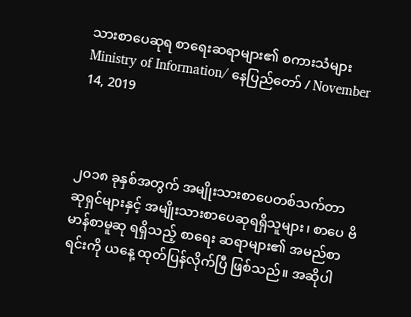သားစာပေဆုရ စာရေးဆရာများ၏ စကားသံများ
Ministry of Information/ နေပြည်တော် / November 14, 2019



၂၀၁၈ ခုနှစ်အတွက် အမျိုးသားစာပေတစ်သက်တာ ဆုရှင်များနှင့် အမျိုးသားစာပေဆုရရှိသူများ၊ စာပေ ဗိမာန်စာမူဆု ရရှိသည့် စာရေး ဆရာများ၏ အမည်စာရင်းကို ယနေ့ ထုတ်ပြန်လိုက်ပြီ ဖြစ်သည်။ အဆိုပါ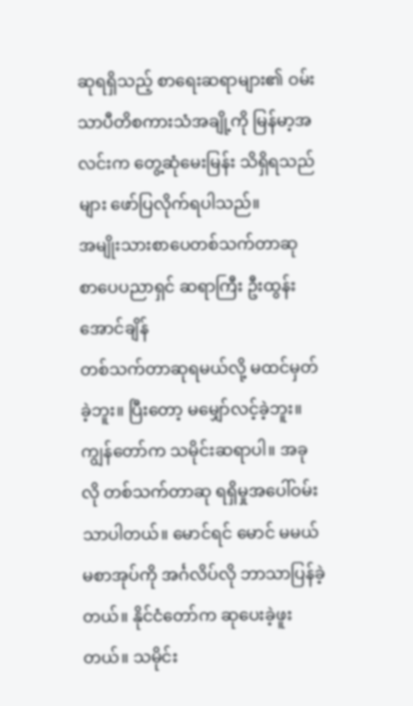ဆုရရှိသည့် စာရေးဆရာများ၏ ဝမ်းသာပီတိစကားသံအချို့ကို မြန်မာ့အလင်းက တွေ့ဆုံမေးမြန်း သိရှိရသည်များ ဖော်ပြလိုက်ရပါသည်။
အမျိုးသားစာပေတစ်သက်တာဆု
စာပေပညာရှင် ဆရာကြီး ဦးထွန်းအောင်ချိန်
တစ်သက်တာဆုရမယ်လို့ မထင်မှတ်ခဲ့ဘူး။ ပြီးတော့ မမျှော်လင့်ခဲ့ဘူး။ ကျွန်တော်က သမိုင်းဆရာပါ။ အခုလို တစ်သက်တာဆု ရရှိမှုအပေါ်ဝမ်းသာပါတယ်။ မောင်ရင် မောင် မမယ်မစာအုပ်ကို အင်္ဂလိပ်လို ဘာသာပြန်ခဲ့တယ်။ နိုင်ငံတော်က ဆုပေးခဲ့ဖူးတယ်။ သမိုင်း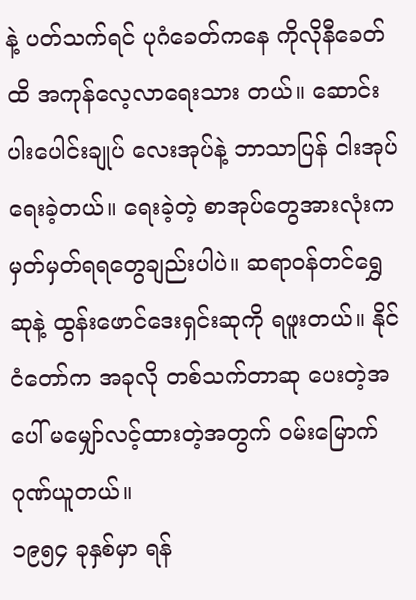နဲ့ ပတ်သက်ရင် ပုဂံခေတ်ကနေ ကိုလိုနီခေတ်ထိ အကုန်လေ့လာရေးသား တယ်။ ဆောင်းပါးပေါင်းချုပ် လေးအုပ်နဲ့ ဘာသာပြန် ငါးအုပ်ရေးခဲ့တယ်။ ရေးခဲ့တဲ့ စာအုပ်တွေအားလုံးက မှတ်မှတ်ရရတွေချည်းပါပဲ။ ဆရာဝန်တင်ရွှေဆုနဲ့ ထွန်းဖောင်ဒေးရှင်းဆုကို ရဖူးတယ်။ နိုင်ငံတော်က အခုလို တစ်သက်တာဆု ပေးတဲ့အပေါ် မမျှော်လင့်ထားတဲ့အတွက် ဝမ်းမြောက်ဂုဏ်ယူတယ်။
၁၉၅၄ ခုနှစ်မှာ ရန်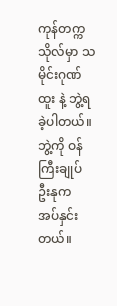ကုန်တက္ကသိုလ်မှာ သမိုင်းဂုဏ်ထူး နဲ့ ဘွဲ့ရခဲ့ပါတယ်။ ဘွဲ့ကို ဝန်ကြီးချုပ် ဦးနုက အပ်နှင်းတယ်။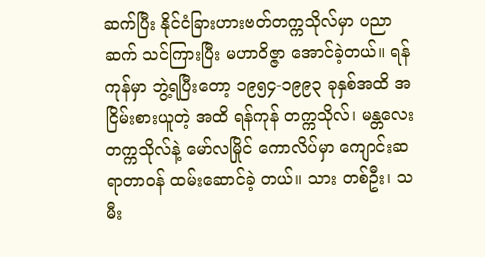ဆက်ပြီး နိုင်ငံခြားဟားဗတ်တက္ကသိုလ်မှာ ပညာဆက် သင်ကြားပြီး မဟာဝိဇ္ဇာ အောင်ခဲ့တယ်။ ရန်ကုန်မှာ ဘွဲ့ရပြီးတော့ ၁၉၅၄-၁၉၉၃ ခုနှစ်အထိ အငြိမ်းစားယူတဲ့ အထိ ရန်ကုန် တက္ကသိုလ်၊ မန္တလေးတက္ကသိုလ်နဲ့ မော်လမြိုင် ကောလိပ်မှာ ကျောင်းဆရာတာဝန် ထမ်းဆောင်ခဲ့ တယ်။ သား တစ်ဦး၊ သမီး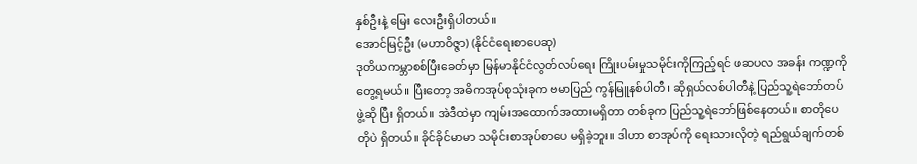နှစ်ဦးနဲ့ မြေး လေးဦးရှိပါတယ်။
အောင်မြင့်ဦး (မဟာဝိဇ္ဇာ) (နိုင်ငံရေးစာပေဆု)
ဒုတိယကမ္ဘာစစ်ပြီးခေတ်မှာ မြန်မာနိုင်ငံလွတ်လပ်ရေး ကြိုးပမ်းမှုသမိုင်းကိုကြည့်ရင် ဖဆပလ အခန်း ကဏ္ဍကို တွေ့ရမယ်။ ပြီးတော့ အဓိကအုပ်စုသုံးခုက ဗမာပြည် ကွန်မြူနစ်ပါတီ၊ ဆိုရှယ်လစ်ပါတီနဲ့ ပြည်သူ့ရဲဘော်တပ်ဖွဲ့ဆို ပြီး ရှိတယ်။ အဲဒီထဲမှာ ကျမ်းအထောက်အထားမရှိတာ တစ်ခုက ပြည်သူ့ရဲဘော်ဖြစ်နေတယ်။ စာတိုပေတိုပဲ ရှိတယ်။ ခိုင်ခိုင်မာမာ သမိုင်းစာအုပ်စာပေ မရှိခဲ့ဘူး။ ဒါဟာ စာအုပ်ကို ရေးသားလိုတဲ့ ရည်ရွယ်ချက်တစ်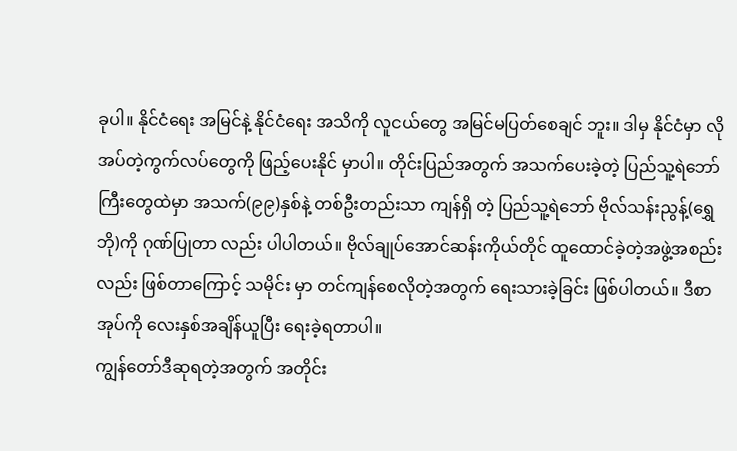ခုပါ။ နိုင်ငံရေး အမြင်နဲ့ နိုင်ငံရေး အသိကို လူငယ်တွေ အမြင်မပြတ်စေချင် ဘူး။ ဒါမှ နိုင်ငံမှာ လိုအပ်တဲ့ကွက်လပ်တွေကို ဖြည့်ပေးနိုင် မှာပါ။ တိုင်းပြည်အတွက် အသက်ပေးခဲ့တဲ့ ပြည်သူ့ရဲဘော် ကြီးတွေထဲမှာ အသက်(၉၉)နှစ်နဲ့ တစ်ဦးတည်းသာ ကျန်ရှိ တဲ့ ပြည်သူ့ရဲဘော် ဗိုလ်သန်းညွန့်(ရွှေဘို)ကို ဂုဏ်ပြုတာ လည်း ပါပါတယ်။ ဗိုလ်ချုပ်အောင်ဆန်းကိုယ်တိုင် ထူထောင်ခဲ့တဲ့အဖွဲ့အစည်းလည်း ဖြစ်တာကြောင့် သမိုင်း မှာ တင်ကျန်စေလိုတဲ့အတွက် ရေးသားခဲ့ခြင်း ဖြစ်ပါတယ်။ ဒီစာအုပ်ကို လေးနှစ်အချိန်ယူပြီး ရေးခဲ့ရတာပါ။
ကျွန်တော်ဒီဆုရတဲ့အတွက် အတိုင်း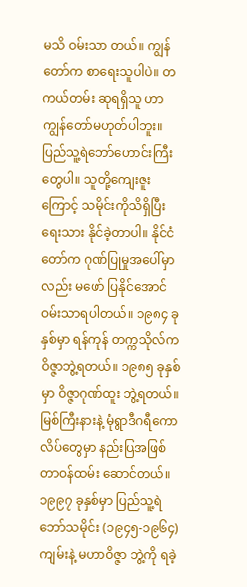မသိ ဝမ်းသာ တယ်။ ကျွန်တော်က စာရေးသူပါပဲ။ တကယ်တမ်း ဆုရရှိသူ ဟာ ကျွန်တော်မဟုတ်ပါဘူး။ ပြည်သူ့ရဲဘော်ဟောင်းကြီး တွေပါ။ သူတို့ကျေးဇူးကြောင့် သမိုင်းကိုသိရှိပြီး ရေးသား နိုင်ခဲ့တာပါ။ နိုင်ငံတော်က ဂုဏ်ပြုမှုအပေါ်မှာလည်း မဖော် ပြနိုင်အောင် ဝမ်းသာရပါတယ်။ ၁၉၈၄ ခုနှစ်မှာ ရန်ကုန် တက္ကသိုလ်က ဝိဇ္ဇာဘွဲ့ရတယ်။ ၁၉၈၅ ခုနှစ်မှာ ဝိဇ္ဇာဂုဏ်ထူး ဘွဲ့ရတယ်။ မြစ်ကြီးနားနဲ့ မုံရွာဒီဂရီကောလိပ်တွေမှာ နည်းပြအဖြစ် တာဝန်ထမ်း ဆောင်တယ်။ ၁၉၉၇ ခုနှစ်မှာ ပြည်သူ့ရဲဘော်သမိုင်း (၁၉၄၅-၁၉၆၄)ကျမ်းနဲ့ မဟာဝိဇ္ဇာ ဘွဲ့ကို ရခဲ့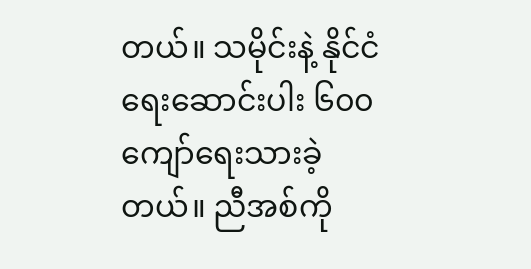တယ်။ သမိုင်းနဲ့ နိုင်ငံရေးဆောင်းပါး ၆၀၀ ကျော်ရေးသားခဲ့တယ်။ ညီအစ်ကို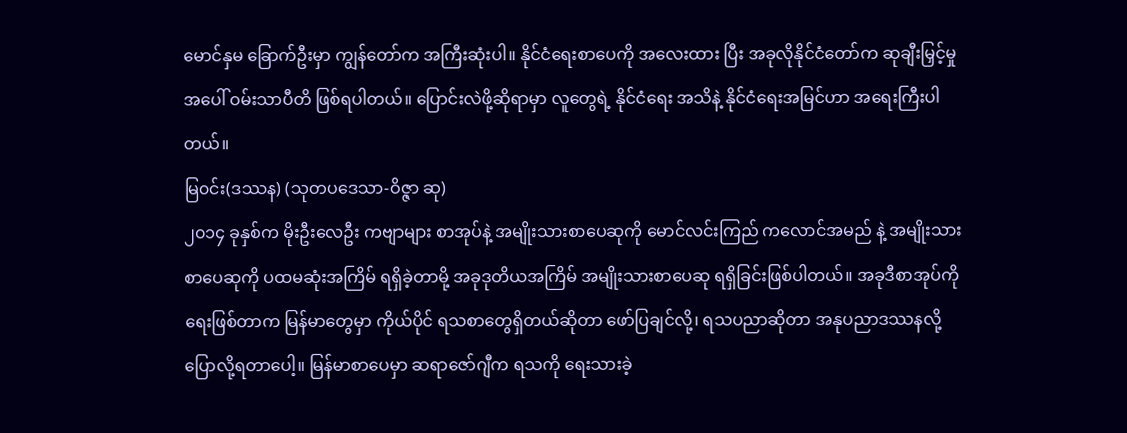မောင်နှမ ခြောက်ဦးမှာ ကျွန်တော်က အကြီးဆုံးပါ။ နိုင်ငံရေးစာပေကို အလေးထား ပြီး အခုလိုနိုင်ငံတော်က ဆုချီးမြှင့်မှုအပေါ် ဝမ်းသာပီတိ ဖြစ်ရပါတယ်။ ပြောင်းလဲဖို့ဆိုရာမှာ လူတွေရဲ့ နိုင်ငံရေး အသိနဲ့ နိုင်ငံရေးအမြင်ဟာ အရေးကြီးပါတယ်။
မြ၀င်း(ဒဿန) (သုတပဒေသာ-ဝိဇ္ဇာ ဆု)
၂၀၁၄ ခုနှစ်က မိုးဦးလေဦး ကဗျာများ စာအုပ်နဲ့ အမျိုးသားစာပေဆုကို မောင်လင်းကြည် ကလောင်အမည် နဲ့ အမျိုးသားစာပေဆုကို ပထမဆုံးအကြိမ် ရရှိခဲ့တာမို့ အခုဒုတိယအကြိမ် အမျိုးသားစာပေဆု ရရှိခြင်းဖြစ်ပါတယ်။ အခုဒီစာအုပ်ကို ရေးဖြစ်တာက မြန်မာတွေမှာ ကိုယ်ပိုင် ရသစာတွေရှိတယ်ဆိုတာ ဖော်ပြချင်လို့၊ ရသပညာဆိုတာ အနုပညာဒဿနလို့ ပြောလို့ရတာပေါ့။ မြန်မာစာပေမှာ ဆရာဇော်ဂျီက ရသကို ရေးသားခဲ့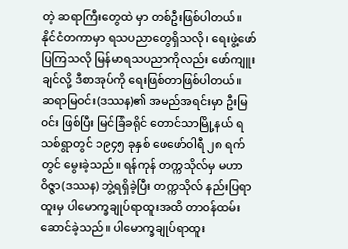တဲ့ ဆရာကြီးတွေထဲ မှာ တစ်ဦးဖြစ်ပါတယ်။ နိုင်ငံတကာမှာ ရသပညာတွေရှိသလို၊ ရေးဖွဲ့ဖော်ပြကြသလို မြန်မာရသပညာကိုလည်း ဖော်ကျူး ချင်လို့ ဒီစာအုပ်ကို ရေးဖြစ်တာဖြစ်ပါတယ်။
ဆရာမြဝင်း(ဒဿန)၏ အမည်အရင်းမှာ ဦးမြ၀င်း ဖြစ်ပြီး မြင်ခြံခရိုင် တောင်သာမြို့နယ် ရသစ်ရွာတွင် ၁၉၄၅ ခုနှစ် ဖေဖော်ဝါရီ ၂၈ ရက်တွင် မွေးခဲ့သည်။ ရန်ကုန် တက္ကသိုလ်မှ မဟာဝိဇ္ဇာ(ဒဿန) ဘွဲ့ရရှိခဲ့ပြီး တက္ကသိုလ် နည်းပြရာထူးမှ ပါမောက္ခချုပ်ရာထူးအထိ တာ၀န်ထမ်း ဆောင်ခဲ့သည်။ ပါမောက္ခချုပ်ရာထူး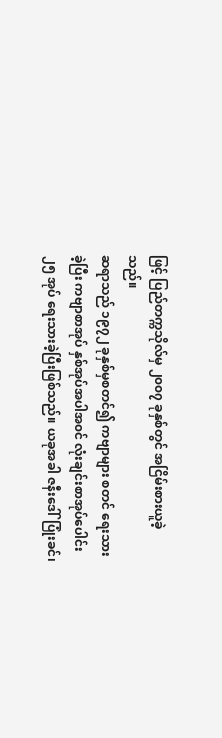ဖြင့် ပြည်တက္ကသိုလ်မှ ၂၀၀၇ ခုနှစ်တွင် အငြိမ်းစားယူခဲ့သည်။
ဆရာသည် ၁၉၇၂ ခုနှစ်မှစတင်၍ ကဗျာများ စတင် ရေးသားခဲ့ပြီး ကဗျာစာအုပ် နှစ်အုပ်အပါအ၀င် လုံးချင်းစာအုပ်ပေါင်း ၂၅ အုပ် ရေးသားခဲ့ပြီးဖြစ်သည်။ ယခုအခါ ဇနီးဒေါ်ပြုံးခင်၊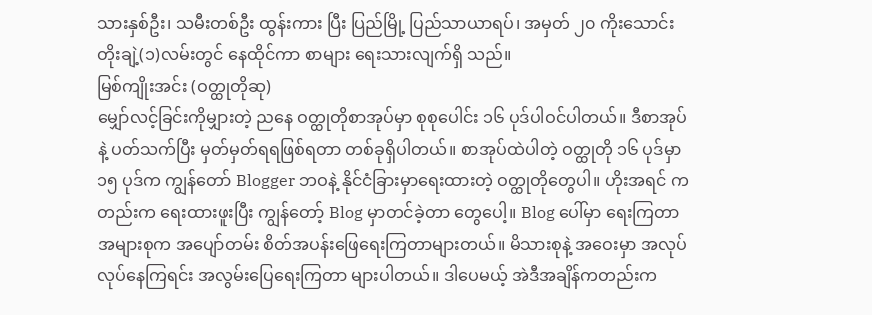သားနှစ်ဦး၊ သမီးတစ်ဦး ထွန်းကား ပြီး ပြည်မြို့ ပြည်သာယာရပ်၊ အမှတ် ၂၀ ကိုးသောင်း တိုးချဲ့(၁)လမ်းတွင် နေထိုင်ကာ စာများ ရေးသားလျက်ရှိ သည်။
မြစ်ကျိုးအင်း (ဝတ္ထုတိုဆု)
မျှော်လင့်ခြင်းကိုမျှားတဲ့ ညနေ ဝတ္ထုတိုစာအုပ်မှာ စုစုပေါင်း ၁၆ ပုဒ်ပါဝင်ပါတယ်။ ဒီစာအုပ်နဲ့ ပတ်သက်ပြီး မှတ်မှတ်ရရဖြစ်ရတာ တစ်ခုရှိပါတယ်။ စာအုပ်ထဲပါတဲ့ ဝတ္ထုတို ၁၆ ပုဒ်မှာ ၁၅ ပုဒ်က ကျွန်တော် Blogger ဘဝနဲ့ နိုင်ငံခြားမှာရေးထားတဲ့ ဝတ္ထုတိုတွေပါ။ ဟိုးအရင် ကတည်းက ရေးထားဖူးပြီး ကျွန်တော့် Blog မှာတင်ခဲ့တာ တွေပေါ့။ Blog ပေါ်မှာ ရေးကြတာအများစုက အပျော်တမ်း စိတ်အပန်းဖြေရေးကြတာများတယ်။ မိသားစုနဲ့ အဝေးမှာ အလုပ်လုပ်နေကြရင်း အလွမ်းပြေရေးကြတာ များပါတယ်။ ဒါပေမယ့် အဲဒီအချိန်ကတည်းက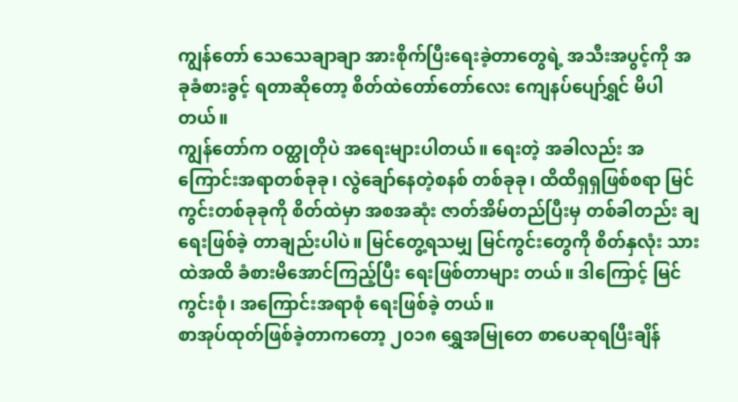ကျွန်တော် သေသေချာချာ အားစိုက်ပြီးရေးခဲ့တာတွေရဲ့ အသီးအပွင့်ကို အခုခံစားခွင့် ရတာဆိုတော့ စိတ်ထဲတော်တော်လေး ကျေနပ်ပျော်ရွှင် မိပါတယ်။
ကျွန်တော်က ဝတ္ထုတိုပဲ အရေးများပါတယ်။ ရေးတဲ့ အခါလည်း အကြောင်းအရာတစ်ခုခု၊ လွဲချော်နေတဲ့စနစ် တစ်ခုခု၊ ထိထိရှရှဖြစ်စရာ မြင်ကွင်းတစ်ခုခုကို စိတ်ထဲမှာ အစအဆုံး ဇာတ်အိမ်တည်ပြီးမှ တစ်ခါတည်း ချရေးဖြစ်ခဲ့ တာချည်းပါပဲ။ မြင်တွေ့ရသမျှ မြင်ကွင်းတွေကို စိတ်နှလုံး သားထဲအထိ ခံစားမိအောင်ကြည့်ပြီး ရေးဖြစ်တာများ တယ်။ ဒါကြောင့် မြင်ကွင်းစုံ၊ အကြောင်းအရာစုံ ရေးဖြစ်ခဲ့ တယ်။
စာအုပ်ထုတ်ဖြစ်ခဲ့တာကတော့ ၂၀၁၈ ရွှေအမြုတေ စာပေဆုရပြီးချိန်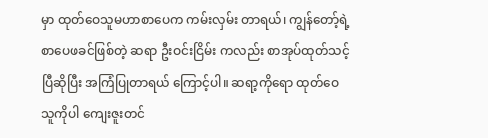မှာ ထုတ်ဝေသူမဟာစာပေက ကမ်းလှမ်း တာရယ်၊ ကျွန်တော့်ရဲ့ စာပေဖခင်ဖြစ်တဲ့ ဆရာ ဦးဝင်းငြိမ်း ကလည်း စာအုပ်ထုတ်သင့်ပြီဆိုပြီး အကြံပြုတာရယ် ကြောင့်ပါ။ ဆရာ့ကိုရော ထုတ်ဝေသူကိုပါ ကျေးဇူးတင်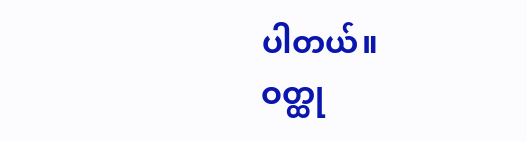ပါတယ်။
ဝတ္ထု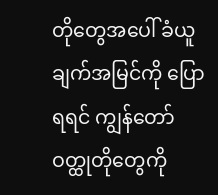တိုတွေအပေါ် ခံယူချက်အမြင်ကို ပြောရရင် ကျွန်တော်ဝတ္ထုတိုတွေကို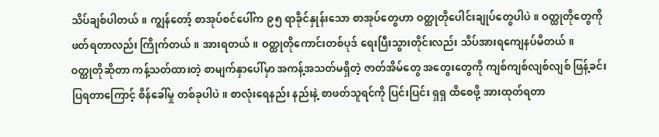သိပ်ချစ်ပါတယ်။ ကျွန်တော့် စာအုပ်စင်ပေါ်က ၉၅ ရာခိုင်နှုန်းသော စာအုပ်တွေဟာ ဝတ္ထုတိုပေါင်းချုပ်တွေပါပဲ။ ဝတ္ထုတိုတွေကို ဖတ်ရတာလည်း ကြိုက်တယ်။ အားရတယ်။ ဝတ္ထုတိုကောင်းတစ်ပုဒ် ရေးပြီးသွားတိုင်းလည်း သိပ်အားရကျေနပ်မိတယ်။
ဝတ္ထုတိုဆိုတာ ကန့်သတ်ထားတဲ့ စာမျက်နှာပေါ်မှာ အကန့်အသတ်မရှိတဲ့ ဇာတ်အိမ်တွေ အတွေးတွေကို ကျစ်ကျစ်လျစ်လျစ် ဖြန့်ခင်းပြရတာကြောင့် စိန်ခေါ်မှု တစ်ခုပါပဲ။ စာလုံးရေနည်း နည်းနဲ့ စာဖတ်သူရင်ကို ပြင်းပြင်း ရှရှ ထိစေဖို့ အားထုတ်ရတာ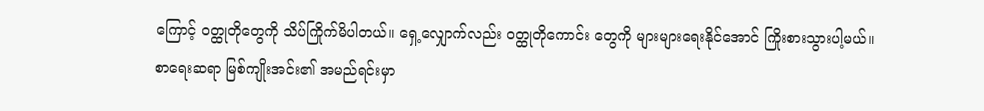ကြောင့် ဝတ္ထုတိုတွေကို သိပ်ကြိုက်မိပါတယ်။ ရှေ့လျှောက်လည်း ဝတ္ထုတိုကောင်း တွေကို များများရေးနိုင်အောင် ကြိုးစားသွားပါ့မယ်။
စာရေးဆရာ မြစ်ကျိုးအင်း၏ အမည်ရင်းမှာ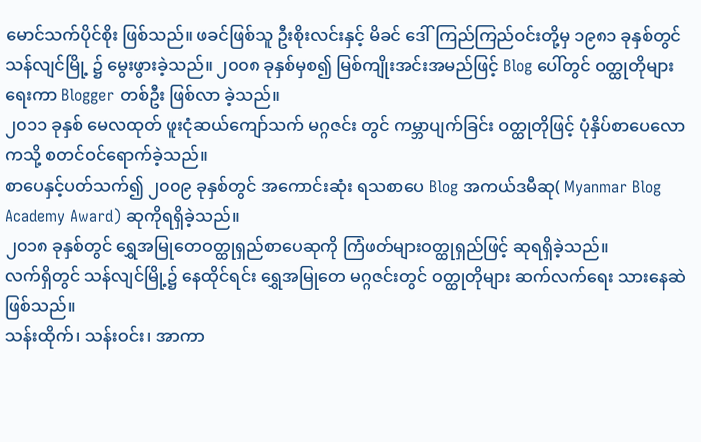မောင်သက်ပိုင်စိုး ဖြစ်သည်။ ဖခင်ဖြစ်သူ ဦးစိုးလင်းနှင့် မိခင် ဒေါ်ကြည်ကြည်ဝင်းတို့မှ ၁၉၈၁ ခုနှစ်တွင် သန်လျင်မြို့ ၌ မွေးဖွားခဲ့သည်။ ၂၀၀၈ ခုနှစ်မှစ၍ မြစ်ကျိုးအင်းအမည်ဖြင့် Blog ပေါ်တွင် ဝတ္ထုတိုများရေးကာ Blogger တစ်ဦး ဖြစ်လာ ခဲ့သည်။
၂၀၁၁ ခုနှစ် မေလထုတ် ဖူးငုံဆယ်ကျော်သက် မဂ္ဂဇင်း တွင် ကမ္ဘာပျက်ခြင်း ဝတ္ထုတိုဖြင့် ပုံနှိပ်စာပေလောကသို့ စတင်ဝင်ရောက်ခဲ့သည်။
စာပေနှင့်ပတ်သက်၍ ၂၀၀၉ ခုနှစ်တွင် အကောင်းဆုံး ရသစာပေ Blog အကယ်ဒမီဆု( Myanmar Blog Academy Award) ဆုကိုရရှိခဲ့သည်။
၂၀၁၈ ခုနှစ်တွင် ရွှေအမြုတေဝတ္ထုရှည်စာပေဆုကို ကြံဖတ်များဝတ္ထုရှည်ဖြင့် ဆုရရှိခဲ့သည်။
လက်ရှိတွင် သန်လျင်မြို့၌ နေထိုင်ရင်း ရွှေအမြုတေ မဂ္ဂဇင်းတွင် ဝတ္ထုတိုများ ဆက်လက်ရေး သားနေဆဲ ဖြစ်သည်။
သန်းထိုက်၊ သန်းဝင်း၊ အာကာ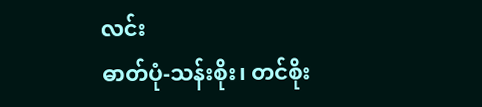လင်း
ဓာတ်ပုံ-သန်းစိုး၊ တင်စိုး